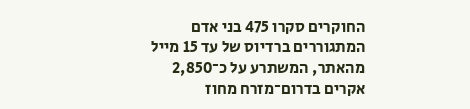החוקרים סקרו 475 בני אדם המתגוררים ברדיוס של עד 15 מייל מהאתר, המשתרע על כ־2,850 אקרים בדרום־מזרח מחוז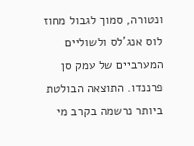ונטורה, סמוך לגבול מחוז לוס אנג'לס ולשוליים המערביים של עמק סן פרננדו. התוצאה הבולטת ביותר נרשמה בקרב מי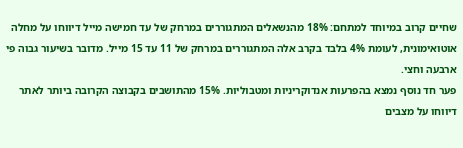שחיים קרוב במיוחד למתחם: 18% מהנשאלים המתגוררים במרחק של עד חמישה מייל דיווחו על מחלה אוטואימונית, לעומת 4% בלבד בקרב אלה המתגוררים במרחק של 11 עד 15 מייל. מדובר בשיעור גבוה פי ארבעה וחצי.
פער חד נוסף נמצא בהפרעות אנדוקריניות ומטבוליות. 15% מהתושבים בקבוצה הקרובה ביותר לאתר דיווחו על מצבים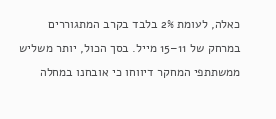כאלה, לעומת 2% בלבד בקרב המתגוררים במרחק של 11–15 מייל. בסך הכול, יותר משליש ממשתתפי המחקר דיווחו כי אובחנו במחלה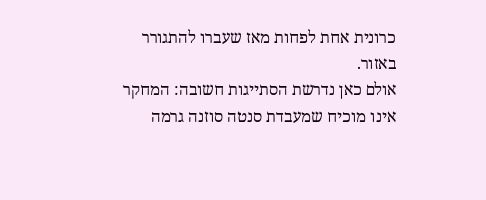כרונית אחת לפחות מאז שעברו להתגורר באזור.
אולם כאן נדרשת הסתייגות חשובה: המחקר אינו מוכיח שמעבדת סנטה סוזנה גרמה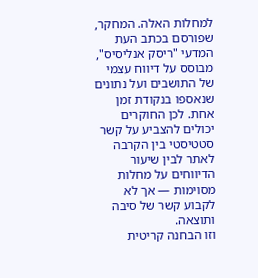למחלות האלה. המחקר, שפורסם בכתב העת המדעי "ריסק אנליסיס", מבוסס על דיווח עצמי של התושבים ועל נתונים שנאספו בנקודת זמן אחת. לכן החוקרים יכולים להצביע על קשר סטטיסטי בין הקרבה לאתר לבין שיעור הדיווחים על מחלות מסוימות — אך לא לקבוע קשר של סיבה ותוצאה.
וזו הבחנה קריטית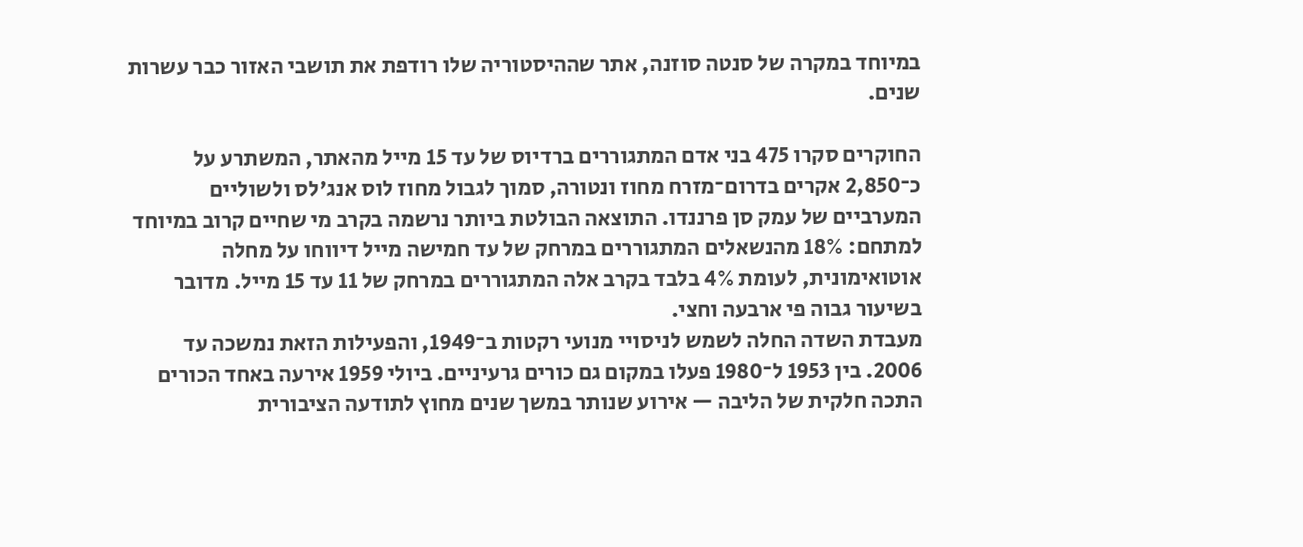במיוחד במקרה של סנטה סוזנה, אתר שההיסטוריה שלו רודפת את תושבי האזור כבר עשרות שנים.

החוקרים סקרו 475 בני אדם המתגוררים ברדיוס של עד 15 מייל מהאתר, המשתרע על כ־2,850 אקרים בדרום־מזרח מחוז ונטורה, סמוך לגבול מחוז לוס אנג'לס ולשוליים המערביים של עמק סן פרננדו. התוצאה הבולטת ביותר נרשמה בקרב מי שחיים קרוב במיוחד למתחם: 18% מהנשאלים המתגוררים במרחק של עד חמישה מייל דיווחו על מחלה אוטואימונית, לעומת 4% בלבד בקרב אלה המתגוררים במרחק של 11 עד 15 מייל. מדובר בשיעור גבוה פי ארבעה וחצי.
מעבדת השדה החלה לשמש לניסויי מנועי רקטות ב־1949, והפעילות הזאת נמשכה עד 2006. בין 1953 ל־1980 פעלו במקום גם כורים גרעיניים. ביולי 1959 אירעה באחד הכורים התכה חלקית של הליבה — אירוע שנותר במשך שנים מחוץ לתודעה הציבורית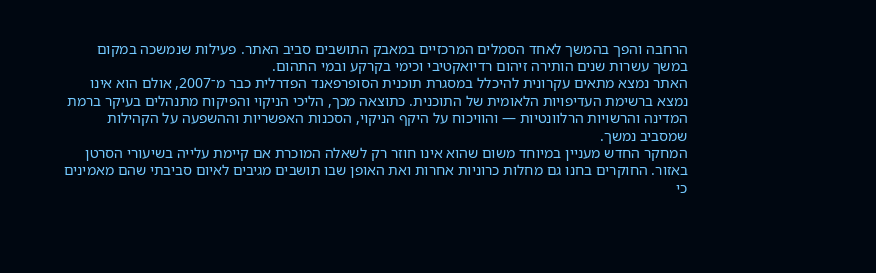הרחבה והפך בהמשך לאחד הסמלים המרכזיים במאבק התושבים סביב האתר. פעילות שנמשכה במקום במשך עשרות שנים הותירה זיהום רדיואקטיבי וכימי בקרקע ובמי התהום.
האתר נמצא מתאים עקרונית להיכלל במסגרת תוכנית הסופרפאנד הפדרלית כבר מ־2007, אולם הוא אינו נמצא ברשימת העדיפויות הלאומית של התוכנית. כתוצאה מכך, הליכי הניקוי והפיקוח מתנהלים בעיקר ברמת המדינה והרשויות הרלוונטיות — והוויכוח על היקף הניקוי, הסכנות האפשריות וההשפעה על הקהילות שמסביב נמשך.
המחקר החדש מעניין במיוחד משום שהוא אינו חוזר רק לשאלה המוכרת אם קיימת עלייה בשיעורי הסרטן באזור. החוקרים בחנו גם מחלות כרוניות אחרות ואת האופן שבו תושבים מגיבים לאיום סביבתי שהם מאמינים כי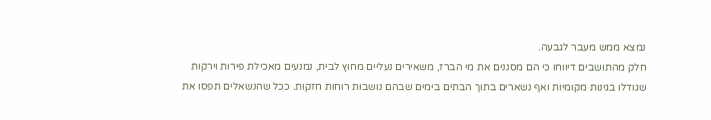נמצא ממש מעבר לגבעה.
חלק מהתושבים דיווחו כי הם מסננים את מי הברז, משאירים נעליים מחוץ לבית, נמנעים מאכילת פירות וירקות שגודלו בגינות מקומיות ואף נשארים בתוך הבתים בימים שבהם נושבות רוחות חזקות. ככל שהנשאלים תפסו את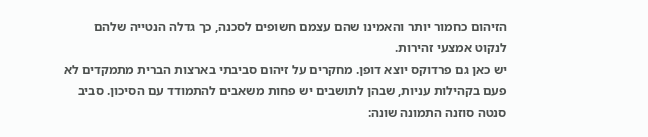הזיהום כחמור יותר והאמינו שהם עצמם חשופים לסכנה, כך גדלה הנטייה שלהם לנקוט אמצעי זהירות.
יש כאן גם פרדוקס יוצא דופן. מחקרים על זיהום סביבתי בארצות הברית מתמקדים לא פעם בקהילות עניות, שבהן לתושבים יש פחות משאבים להתמודד עם הסיכון. סביב סנטה סוזנה התמונה שונה: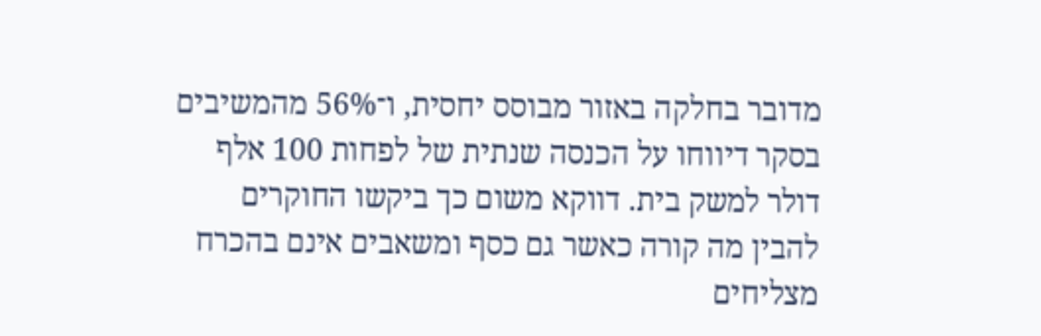מדובר בחלקה באזור מבוסס יחסית, ו־56% מהמשיבים בסקר דיווחו על הכנסה שנתית של לפחות 100 אלף דולר למשק בית. דווקא משום כך ביקשו החוקרים להבין מה קורה כאשר גם כסף ומשאבים אינם בהכרח מצליחים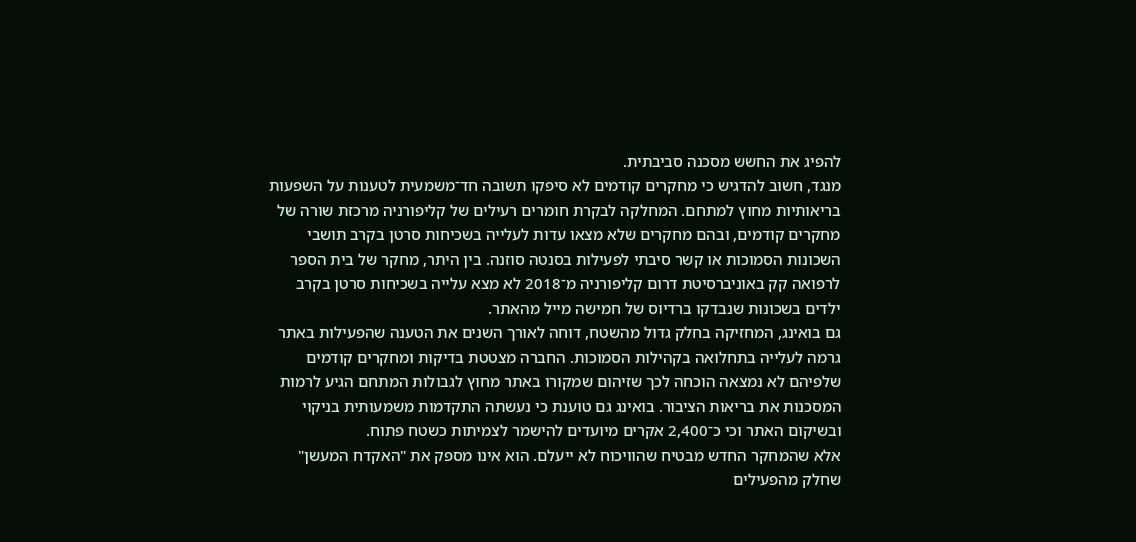להפיג את החשש מסכנה סביבתית.
מנגד, חשוב להדגיש כי מחקרים קודמים לא סיפקו תשובה חד־משמעית לטענות על השפעות בריאותיות מחוץ למתחם. המחלקה לבקרת חומרים רעילים של קליפורניה מרכזת שורה של מחקרים קודמים, ובהם מחקרים שלא מצאו עדות לעלייה בשכיחות סרטן בקרב תושבי השכונות הסמוכות או קשר סיבתי לפעילות בסנטה סוזנה. בין היתר, מחקר של בית הספר לרפואה קק באוניברסיטת דרום קליפורניה מ־2018 לא מצא עלייה בשכיחות סרטן בקרב ילדים בשכונות שנבדקו ברדיוס של חמישה מייל מהאתר.
גם בואינג, המחזיקה בחלק גדול מהשטח, דוחה לאורך השנים את הטענה שהפעילות באתר גרמה לעלייה בתחלואה בקהילות הסמוכות. החברה מצטטת בדיקות ומחקרים קודמים שלפיהם לא נמצאה הוכחה לכך שזיהום שמקורו באתר מחוץ לגבולות המתחם הגיע לרמות המסכנות את בריאות הציבור. בואינג גם טוענת כי נעשתה התקדמות משמעותית בניקוי ובשיקום האתר וכי כ־2,400 אקרים מיועדים להישמר לצמיתות כשטח פתוח.
אלא שהמחקר החדש מבטיח שהוויכוח לא ייעלם. הוא אינו מספק את "האקדח המעשן" שחלק מהפעילים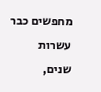מחפשים כבר עשרות שנים,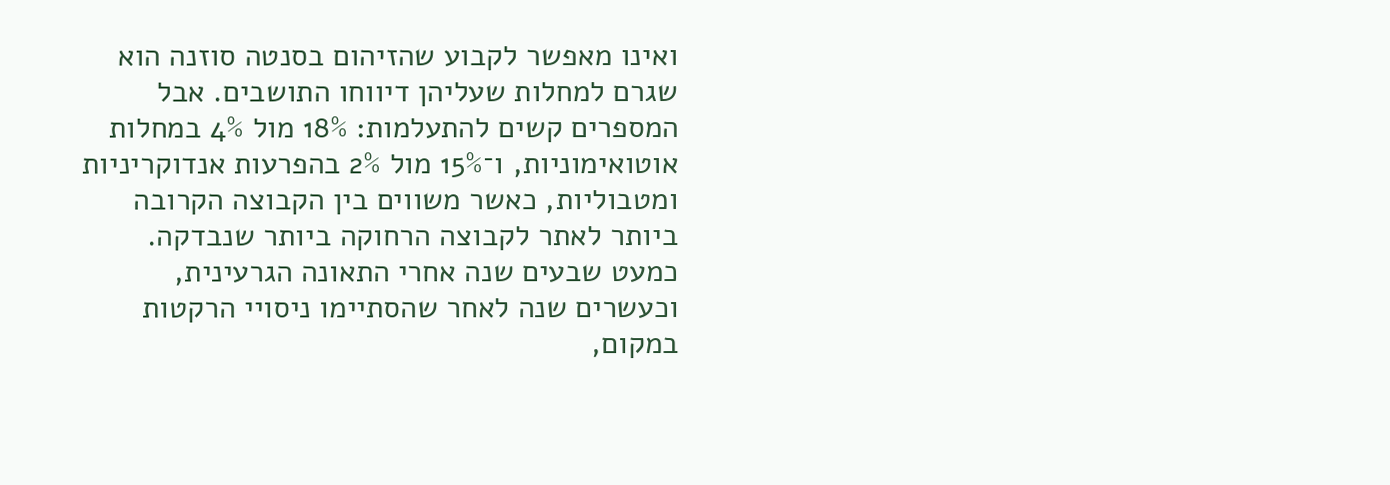ואינו מאפשר לקבוע שהזיהום בסנטה סוזנה הוא שגרם למחלות שעליהן דיווחו התושבים. אבל המספרים קשים להתעלמות: 18% מול 4% במחלות אוטואימוניות, ו־15% מול 2% בהפרעות אנדוקריניות ומטבוליות, כאשר משווים בין הקבוצה הקרובה ביותר לאתר לקבוצה הרחוקה ביותר שנבדקה.
כמעט שבעים שנה אחרי התאונה הגרעינית, וכעשרים שנה לאחר שהסתיימו ניסויי הרקטות במקום,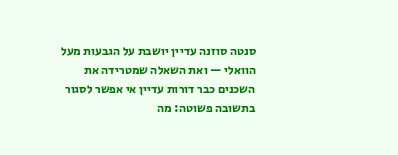סנטה סוזנה עדיין יושבת על הגבעות מעל הוואלי — ואת השאלה שמטרידה את השכנים כבר דורות עדיין אי אפשר לסגור בתשובה פשוטה: מה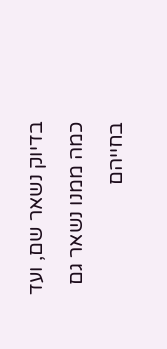בדיוק נשאר שם, ועד כמה ממנו נשאר גם בחייהם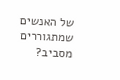של האנשים שמתגוררים מסביב?